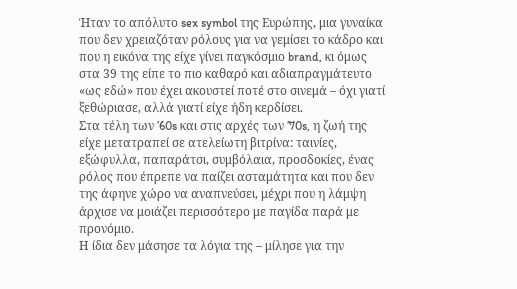Ήταν το απόλυτο sex symbol της Ευρώπης, μια γυναίκα που δεν χρειαζόταν ρόλους για να γεμίσει το κάδρο και που η εικόνα της είχε γίνει παγκόσμιο brand, κι όμως στα 39 της είπε το πιο καθαρό και αδιαπραγμάτευτο «ως εδώ» που έχει ακουστεί ποτέ στο σινεμά – όχι γιατί ξεθώριασε, αλλά γιατί είχε ήδη κερδίσει.
Στα τέλη των ’60s και στις αρχές των ’70s, η ζωή της είχε μετατραπεί σε ατελείωτη βιτρίνα: ταινίες, εξώφυλλα, παπαράτσι, συμβόλαια, προσδοκίες, ένας ρόλος που έπρεπε να παίζει ασταμάτητα και που δεν της άφηνε χώρο να αναπνεύσει, μέχρι που η λάμψη άρχισε να μοιάζει περισσότερο με παγίδα παρά με προνόμιο.
Η ίδια δεν μάσησε τα λόγια της – μίλησε για την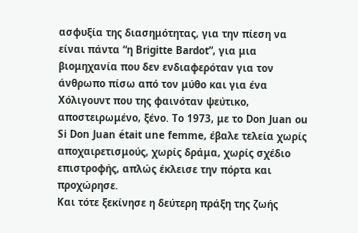ασφυξία της διασημότητας, για την πίεση να είναι πάντα “η Brigitte Bardot”, για μια βιομηχανία που δεν ενδιαφερόταν για τον άνθρωπο πίσω από τον μύθο και για ένα Χόλιγουντ που της φαινόταν ψεύτικο, αποστειρωμένο, ξένο. Το 1973, με το Don Juan ou Si Don Juan était une femme, έβαλε τελεία χωρίς αποχαιρετισμούς, χωρίς δράμα, χωρίς σχέδιο επιστροφής, απλώς έκλεισε την πόρτα και προχώρησε.
Και τότε ξεκίνησε η δεύτερη πράξη της ζωής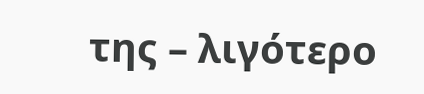της – λιγότερο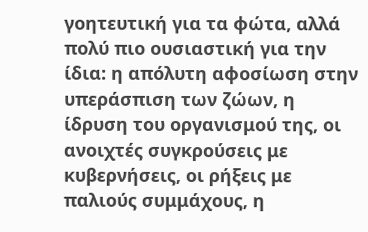γοητευτική για τα φώτα, αλλά πολύ πιο ουσιαστική για την ίδια: η απόλυτη αφοσίωση στην υπεράσπιση των ζώων, η ίδρυση του οργανισμού της, οι ανοιχτές συγκρούσεις με κυβερνήσεις, οι ρήξεις με παλιούς συμμάχους, η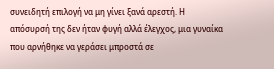συνειδητή επιλογή να μη γίνει ξανά αρεστή. Η απόσυρσή της δεν ήταν φυγή αλλά έλεγχος, μια γυναίκα που αρνήθηκε να γεράσει μπροστά σε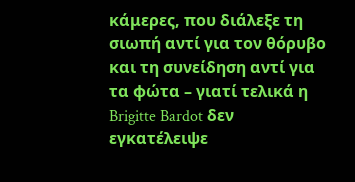κάμερες, που διάλεξε τη σιωπή αντί για τον θόρυβο και τη συνείδηση αντί για τα φώτα – γιατί τελικά η Brigitte Bardot δεν εγκατέλειψε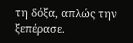τη δόξα, απλώς την ξεπέρασε.